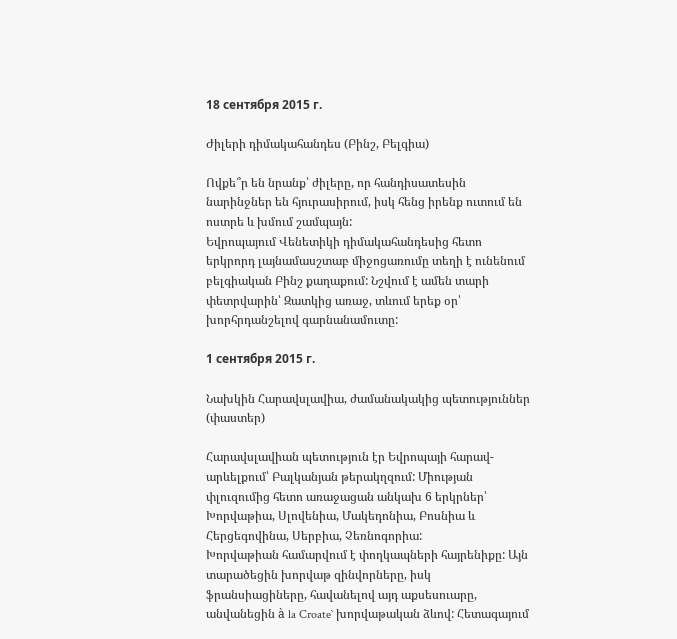18 сентября 2015 г.

Ժիլերի դիմակահանդես (Բինշ, Բելգիա)

Ովքե՞ր են նրանք՝ ժիլերը, որ հանդիսատեսին նարինջներ են հյուրասիրում, իսկ հենց իրենք ուտում են ոստրե և խմում շամպայն:
Եվրոպայում Վենետիկի դիմակահանդեսից հետո երկրորդ լայնամասշտաբ միջոցառումը տեղի է ունենում բելգիական Բինշ քաղաքում: Նշվում է ամեն տարի փետրվարին՝ Զատկից առաջ, տևում երեք օր՝ խորհրդանշելով գարնանամուտը:

1 сентября 2015 г.

Նախկին Հարավսլավիա, ժամանակակից պետություններ (փաստեր)

Հարավսլավիան պետություն էր Եվրոպայի հարավ-արևելքում՝ Բալկանյան թերակղզում: Միության փլուզումից հետո առաջացան անկախ 6 երկրներ՝ Խորվաթիա, Սլովենիա, Մակեդոնիա, Բոսնիա և Հերցեգովինա, Սերբիա, Չեռնոգորիա:
Խորվաթիան համարվում է փողկապների հայրենիքը: Այն տարածեցին խորվաթ զինվորները, իսկ ֆրանսիացիները, հավանելով այդ աքսեսուարը, անվանեցին à la Croate` խորվաթական ձևով: Հետագայում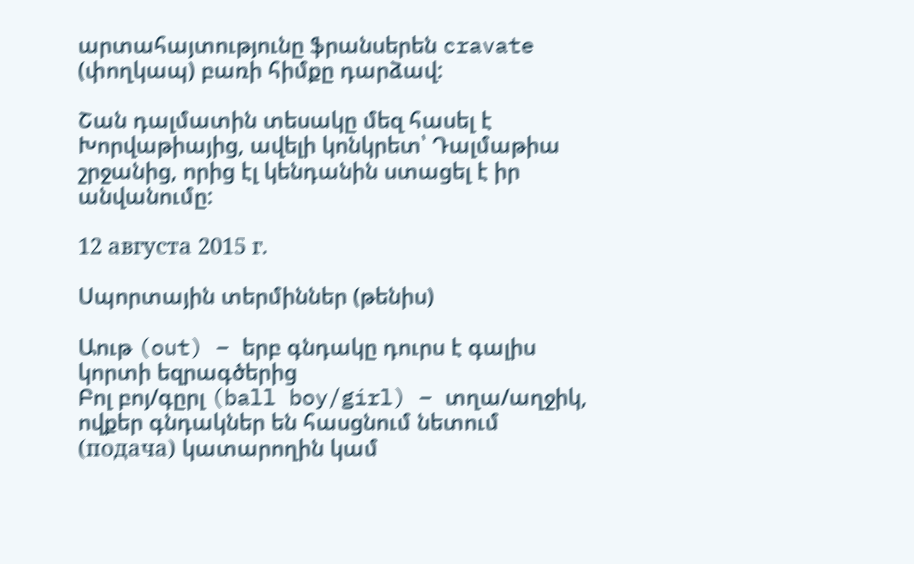արտահայտությունը ֆրանսերեն cravate (փողկապ) բառի հիմքը դարձավ:

Շան դալմատին տեսակը մեզ հասել է Խորվաթիայից, ավելի կոնկրետ՝ Դալմաթիա շրջանից, որից էլ կենդանին ստացել է իր անվանումը:

12 августа 2015 г.

Սպորտային տերմիններ (թենիս)

Աութ (out) – երբ գնդակը դուրս է գալիս կորտի եզրագծերից
Բոլ բոյ/գըրլ (ball boy/girl) – տղա/աղջիկ, ովքեր գնդակներ են հասցնում նետում (подача) կատարողին կամ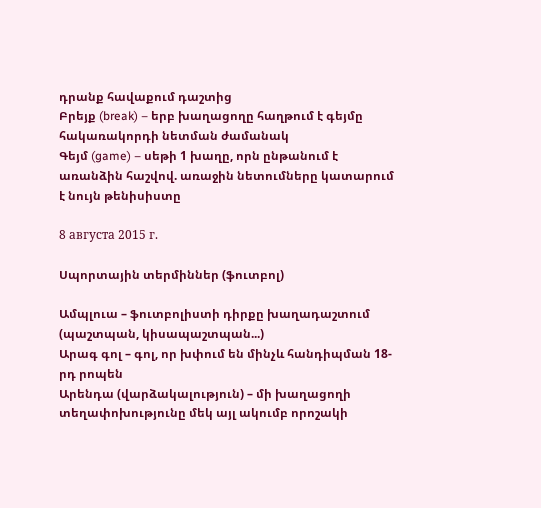դրանք հավաքում դաշտից
Բրեյք (break) – երբ խաղացողը հաղթում է գեյմը հակառակորդի նետման ժամանակ
Գեյմ (game) – սեթի 1 խաղը, որն ընթանում է առանձին հաշվով. առաջին նետումները կատարում է նույն թենիսիստը

8 августа 2015 г.

Սպորտային տերմիններ (ֆուտբոլ)

Ամպլուա – ֆուտբոլիստի դիրքը խաղադաշտում (պաշտպան, կիսապաշտպան...)
Արագ գոլ – գոլ, որ խփում են մինչև հանդիպման 18-րդ րոպեն
Արենդա (վարձակալություն) – մի խաղացողի տեղափոխությունը մեկ այլ ակումբ որոշակի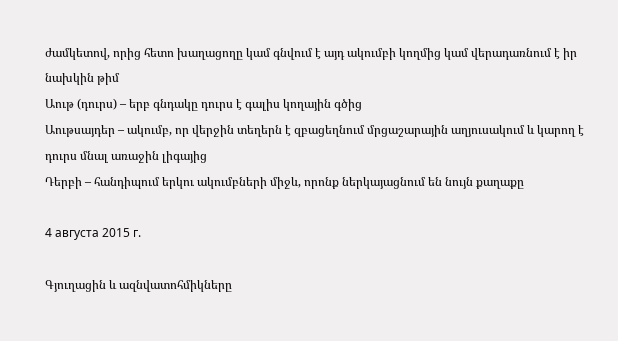ժամկետով, որից հետո խաղացողը կամ գնվում է այդ ակումբի կողմից կամ վերադառնում է իր նախկին թիմ
Աութ (դուրս) – երբ գնդակը դուրս է գալիս կողային գծից
Աութսայդեր – ակումբ, որ վերջին տեղերն է զբացեղնում մրցաշարային աղյուսակում և կարող է դուրս մնալ առաջին լիգայից
Դերբի – հանդիպում երկու ակումբների միջև, որոնք ներկայացնում են նույն քաղաքը

4 августа 2015 г.

Գյուղացին և ազնվատոհմիկները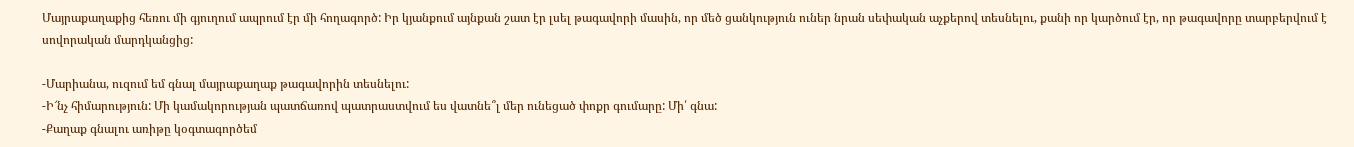Մայրաքաղաքից հեռու մի գյուղում ապրում էր մի հողագործ: Իր կյանքում այնքան շատ էր լսել թագավորի մասին, որ մեծ ցանկություն ուներ նրան սեփական աչքերով տեսնելու, քանի որ կարծում էր, որ թագավորը տարբերվում է սովորական մարդկանցից:

-Մարիանա, ուզում եմ գնալ մայրաքաղաք թագավորին տեսնելու:
-Ի՜նչ հիմարություն: Մի կամակորության պատճառով պատրաստվում ես վատնե՞լ մեր ունեցած փոքր գումարը: Մի՛ գնա:
-Քաղաք գնալու առիթը կօգտագործեմ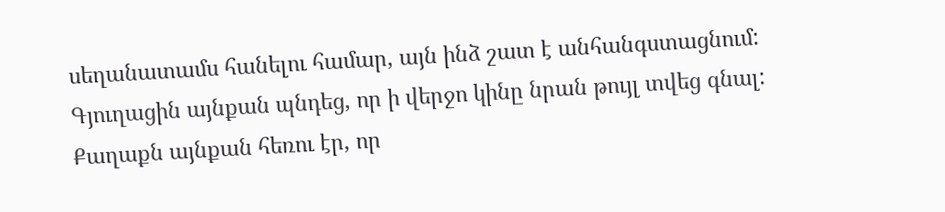սեղանատամս հանելու համար, այն ինձ շատ է անհանգստացնում:
Գյուղացին այնքան պնդեց, որ ի վերջո կինը նրան թույլ տվեց գնալ: Քաղաքն այնքան հեռու էր, որ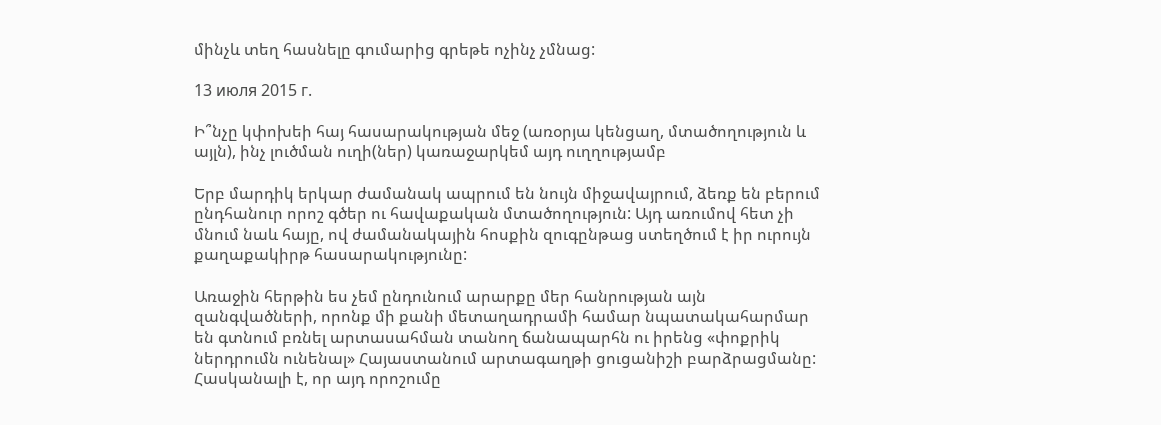մինչև տեղ հասնելը գումարից գրեթե ոչինչ չմնաց:

13 июля 2015 г.

Ի՞նչը կփոխեի հայ հասարակության մեջ (առօրյա կենցաղ, մտածողություն և այլն), ինչ լուծման ուղի(ներ) կառաջարկեմ այդ ուղղությամբ

Երբ մարդիկ երկար ժամանակ ապրում են նույն միջավայրում, ձեռք են բերում ընդհանուր որոշ գծեր ու հավաքական մտածողություն: Այդ առումով հետ չի մնում նաև հայը, ով ժամանակային հոսքին զուգընթաց ստեղծում է իր ուրույն քաղաքակիրթ հասարակությունը:

Առաջին հերթին ես չեմ ընդունում արարքը մեր հանրության այն զանգվածների, որոնք մի քանի մետաղադրամի համար նպատակահարմար են գտնում բռնել արտասահման տանող ճանապարհն ու իրենց «փոքրիկ ներդրումն ունենալ» Հայաստանում արտագաղթի ցուցանիշի բարձրացմանը: Հասկանալի է, որ այդ որոշումը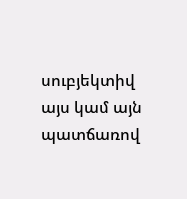սուբյեկտիվ այս կամ այն պատճառով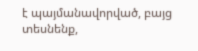է պայմանավորված, բայց տեսնենք,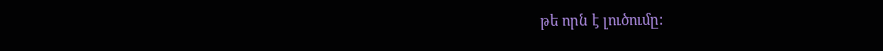թե որն է լուծումը: